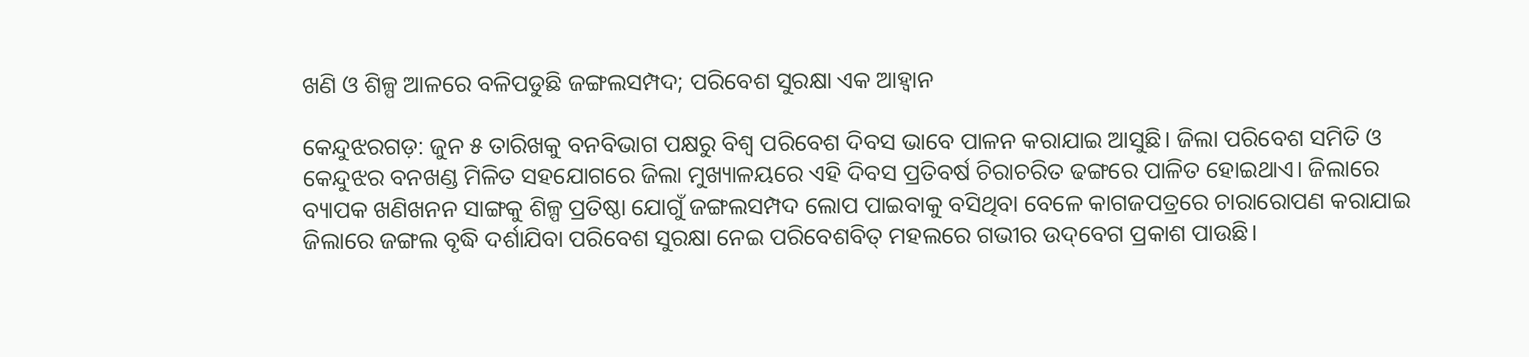ଖଣି ଓ ଶିଳ୍ପ ଆଳରେ ବଳିପଡୁଛି ଜଙ୍ଗଲସମ୍ପଦ; ପରିବେଶ ସୁରକ୍ଷା ଏକ ଆହ୍ୱାନ

କେନ୍ଦୁଝରଗଡ଼: ଜୁନ ୫ ତାରିଖକୁ ବନବିଭାଗ ପକ୍ଷରୁ ବିଶ୍ୱ ପରିବେଶ ଦିବସ ଭାବେ ପାଳନ କରାଯାଇ ଆସୁଛି। ଜିଲା ପରିବେଶ ସମିତି ଓ କେନ୍ଦୁଝର ବନଖଣ୍ଡ ମିଳିତ ସହଯୋଗରେ ଜିଲା ମୁଖ୍ୟାଳୟରେ ଏହି ଦିବସ ପ୍ରତିବର୍ଷ ଚିରାଚରିତ ଢଙ୍ଗରେ ପାଳିତ ହୋଇଥାଏ। ଜିଲାରେ ବ୍ୟାପକ ଖଣିଖନନ ସାଙ୍ଗକୁ ଶିଳ୍ପ ପ୍ରତିଷ୍ଠା ଯୋଗୁଁ ଜଙ୍ଗଲସମ୍ପଦ ଲୋପ ପାଇବାକୁ ବସିଥିବା ବେଳେ କାଗଜପତ୍ରରେ ଚାରାରୋପଣ କରାଯାଇ ଜିଲାରେ ଜଙ୍ଗଲ ବୃଦ୍ଧି ଦର୍ଶାଯିବା ପରିବେଶ ସୁରକ୍ଷା ନେଇ ପରିବେଶବିତ୍‌‌ ମହଲରେ ଗଭୀର ଉଦ୍‌‌ବେଗ ପ୍ରକାଶ ପାଉଛି।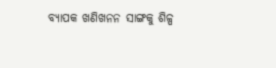ବ୍ୟାପକ ଖଣିଖନନ ସାଙ୍ଗକୁ ଶିଳ୍ପ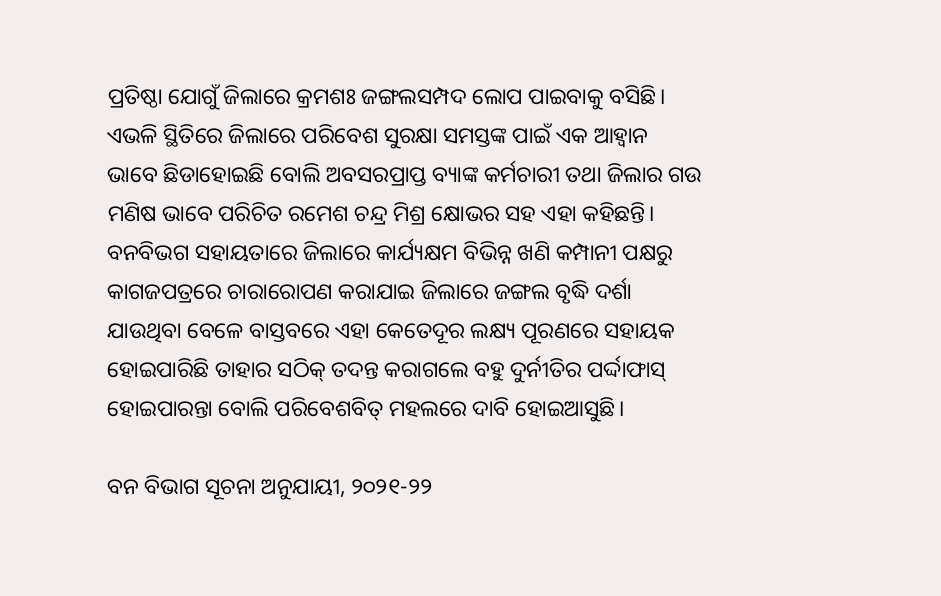ପ୍ରତିଷ୍ଠା ଯୋଗୁଁ ଜିଲାରେ କ୍ରମଶଃ ଜଙ୍ଗଲସମ୍ପଦ ଲୋପ ପାଇବାକୁ ବସିଛି। ଏଭଳି ସ୍ଥିତିରେ ଜିଲାରେ ପରିବେଶ ସୁରକ୍ଷା ସମସ୍ତଙ୍କ ପାଇଁ ଏକ ଆହ୍ୱାନ ଭାବେ ଛିଡାହୋଇଛି ବୋଲି ଅବସରପ୍ରାପ୍ତ ବ୍ୟାଙ୍କ କର୍ମଚାରୀ ତଥା ଜିଲାର ଗଉ ମଣିଷ ଭାବେ ପରିଚିତ ରମେଶ ଚନ୍ଦ୍ର ମିଶ୍ର କ୍ଷୋଭର ସହ ଏହା କହିଛନ୍ତି। ବନବିଭଗ ସହାୟତାରେ ଜିଲାରେ କାର୍ଯ୍ୟକ୍ଷମ ବିଭିନ୍ନ ଖଣି କମ୍ପାନୀ ପକ୍ଷରୁ କାଗଜପତ୍ରରେ ଚାରାରୋପଣ କରାଯାଇ ଜିଲାରେ ଜଙ୍ଗଲ ବୃଦ୍ଧି ଦର୍ଶା ଯାଉଥିବା ବେଳେ ବାସ୍ତବରେ ଏହା କେତେଦୂର ଲକ୍ଷ୍ୟ ପୂରଣରେ ସହାୟକ ହୋଇପାରିଛି ତାହାର ସଠିକ୍‌‌ ତଦନ୍ତ କରାଗଲେ ବହୁ ଦୁର୍ନୀତିର ପର୍ଦ୍ଦାଫାସ୍‌‌ ହୋଇପାରନ୍ତା ବୋଲି ପରିବେଶବିତ୍‌‌ ମହଲରେ ଦାବି ହୋଇଆସୁଛି।

ବନ ବିଭାଗ ସୂଚନା ଅନୁଯାୟୀ, ୨୦୨୧-୨୨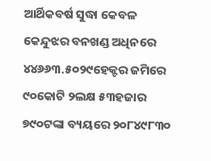ଆର୍ଥିକବର୍ଷ ସୁଦ୍ଧା କେବଳ କେନ୍ଦୁଝର ବନଖଣ୍ଡ ଅଧିନରେ ୪୪୬୬୩.୫୦୨୯ହେକ୍ଟର ଜମିରେ ୯୦କୋଟି ୨ଲକ୍ଷ ୫୩ହଜାର ୭୯୦ଟଙ୍କା ବ୍ୟୟରେ ୨୦୮୪୯୮୩୦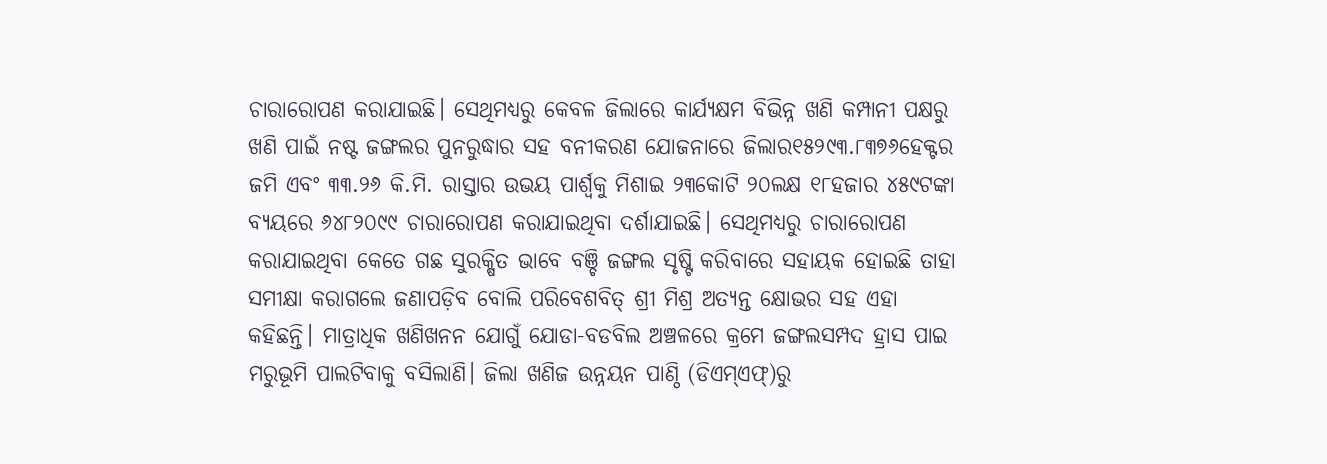ଚାରାରୋପଣ କରାଯାଇଛି। ସେଥିମଧ୍ୟରୁ କେବଳ ଜିଲାରେ କାର୍ଯ୍ୟକ୍ଷମ ବିଭିନ୍ନ ଖଣି କମ୍ପାନୀ ପକ୍ଷରୁ ଖଣି ପାଇଁ ନଷ୍ଟ ଜଙ୍ଗଲର ପୁନରୁଦ୍ଧାର ସହ ବନୀକରଣ ଯୋଜନାରେ ଜିଲାର୧୫୨୯୩.୮୩୭୬ହେକ୍ଟର ଜମି ଏବଂ ୩୩.୨୬ କି.ମି. ରାସ୍ତାର ଉଭୟ ପାର୍ଶ୍ବକୁ ମିଶାଇ ୨୩କୋଟି ୨୦ଲକ୍ଷ ୧୮ହଜାର ୪୫୯ଟଙ୍କା ବ୍ୟୟରେ ୬୪୮୨୦୯୯ ଚାରାରୋପଣ କରାଯାଇଥିବା ଦର୍ଶାଯାଇଛି। ସେଥିମଧ୍ୟରୁ ଚାରାରୋପଣ କରାଯାଇଥିବା କେତେ ଗଛ ସୁରକ୍ଷିତ ଭାବେ ବଞ୍ଚି ଜଙ୍ଗଲ ସୃଷ୍ଟି କରିବାରେ ସହାୟକ ହୋଇଛି ତାହା ସମୀକ୍ଷା କରାଗଲେ ଜଣାପଡ଼ିବ ବୋଲି ପରିବେଶବିତ୍‌‌ ଶ୍ରୀ ମିଶ୍ର ଅତ୍ୟନ୍ତ କ୍ଷୋଭର ସହ ଏହା କହିଛନ୍ତି। ମାତ୍ରାଧିକ ଖଣିଖନନ ଯୋଗୁଁ ଯୋଡା-ବଡବିଲ ଅଞ୍ଚଳରେ କ୍ରମେ ଜଙ୍ଗଲସମ୍ପଦ ହ୍ରାସ ପାଇ ମରୁଭୂମି ପାଲଟିବାକୁ ବସିଲାଣି। ଜିଲା ଖଣିଜ ଉନ୍ନୟନ ପାଣ୍ଠି (ଡିଏମ୍‌‌ଏଫ୍‌‌)ରୁ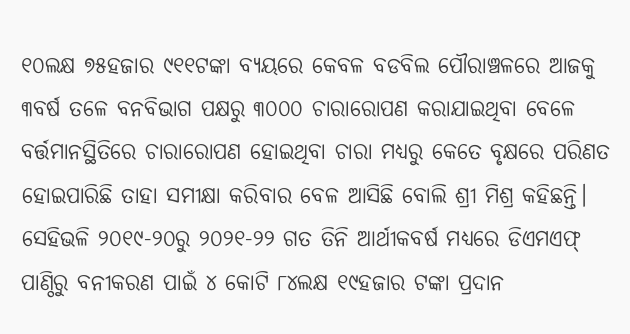୧୦ଲକ୍ଷ ୭୫ହଜାର ୯୧୧ଟଙ୍କା ବ୍ୟୟରେ କେବଳ ବଡବିଲ ପୌରାଞ୍ଚଳରେ ଆଜକୁ ୩ବର୍ଷ ତଳେ ବନବିଭାଗ ପକ୍ଷରୁ ୩୦୦୦ ଚାରାରୋପଣ କରାଯାଇଥିବା ବେଳେ ବର୍ତ୍ତମାନସ୍ଥିତିରେ ଚାରାରୋପଣ ହୋଇଥିବା ଚାରା ମଧ୍ୟରୁ କେତେ ବୃକ୍ଷରେ ପରିଣତ ହୋଇପାରିଛି ତାହା ସମୀକ୍ଷା କରିବାର ବେଳ ଆସିଛି ବୋଲି ଶ୍ରୀ ମିଶ୍ର କହିଛନ୍ତି। ସେହିଭଳି ୨୦୧୯-୨୦ରୁ ୨୦୨୧-୨୨ ଗତ ତିନି ଆର୍ଥୀକବର୍ଷ ମଧ୍ୟରେ ଡିଏମଏଫ୍‌‌ ପାଣ୍ଠିରୁ ବନୀକରଣ ପାଇଁ ୪ କୋଟି ୮୪ଲକ୍ଷ ୧୯ହଜାର ଟଙ୍କା ପ୍ରଦାନ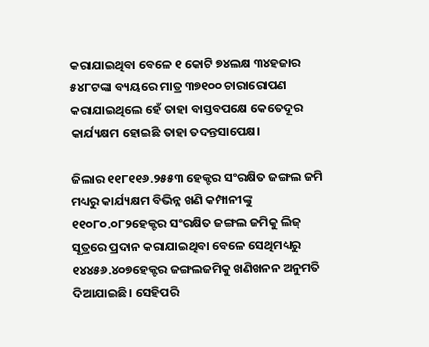କରାଯାଇଥିବା ବେଳେ ୧ କୋଟି ୭୪ଲକ୍ଷ ୩୪ହଜାର ୫୪୮ଟଙ୍କା ବ୍ୟୟରେ ମାତ୍ର ୩୭୧୦୦ ଚାରାରୋପଣ କରାଯାଇଥିଲେ ହେଁ ତାହା ବାସ୍ତବପକ୍ଷେ କେତେଦୂର କାର୍ଯ୍ୟକ୍ଷମ ହୋଇଛି ତାହା ତଦନ୍ତସାପେକ୍ଷ।

ଜିଲାର ୧୧୮୧୧୬.୨୫୫୩ ହେକ୍ଟର ସଂରକ୍ଷିତ ଜଙ୍ଗଲ ଜମି ମଧ୍ୟରୁ କାର୍ଯ୍ୟକ୍ଷମ ବିଭିନ୍ନ ଖଣି କମ୍ପାନୀଙ୍କୁ ୧୧୦୮୦.୦୮୨ହେକ୍ଟର ସଂରକ୍ଷିତ ଜଙ୍ଗଲ ଜମିକୁ ଲିଜ୍‌‌ ସୂତ୍ରରେ ପ୍ରଦାନ କରାଯାଇଥିବା ବେଳେ ସେଥିମଧ୍ୟରୁ ୧୪୪୫୬.୪୦୭ହେକ୍ଟର ଜଙ୍ଗଲଜମିକୁ ଖଣିଖନନ ଅନୁମତି ଦିଆଯାଇଛି। ସେହିପରି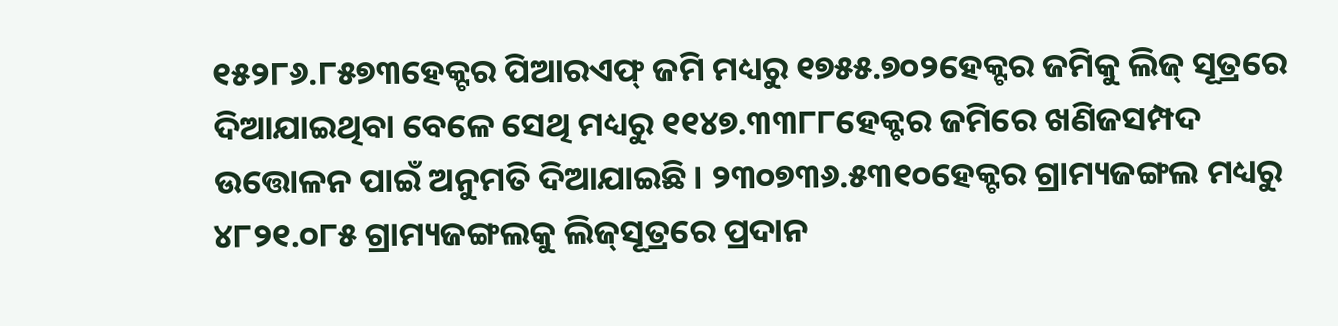୧୫୨୮୬.୮୫୭୩ହେକ୍ଟର ପିଆରଏଫ୍‌‌ ଜମି ମଧ୍ୟରୁ ୧୭୫୫.୭୦୨ହେକ୍ଟର ଜମିକୁ ଲିଜ୍‌‌ ସୂତ୍ରରେ ଦିଆଯାଇଥିବା ବେଳେ ସେଥି ମଧ୍ୟରୁ ୧୧୪୭.୩୩୮୮ହେକ୍ଟର ଜମିରେ ଖଣିଜସମ୍ପଦ ଉତ୍ତୋଳନ ପାଇଁ ଅନୁମତି ଦିଆଯାଇଛି। ୨୩୦୭୩୬.୫୩୧୦ହେକ୍ଟର ଗ୍ରାମ୍ୟଜଙ୍ଗଲ ମଧ୍ୟରୁ ୪୮୨୧.୦୮୫ ଗ୍ରାମ୍ୟଜଙ୍ଗଲକୁ ଲିଜ୍‌‌ସୂତ୍ରରେ ପ୍ରଦାନ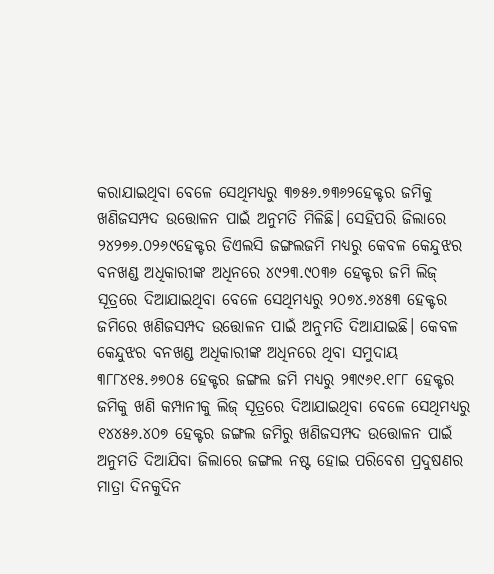କରାଯାଇଥିବା ବେଳେ ସେଥିମଧ୍ୟରୁ ୩୭୫୬.୭୩୬୨ହେକ୍ଟର ଜମିକୁ ଖଣିଜସମ୍ପଦ ଉତ୍ତୋଳନ ପାଇଁ ଅନୁମତି ମିଳିଛି। ସେହିପରି ଜିଲାରେ ୨୪୨୭୬.୦୨୬୯ହେକ୍ଟର ଡିଏଲସି ଜଙ୍ଗଲଜମି ମଧ୍ୟରୁ କେବଳ କେନ୍ଦୁଝର ବନଖଣ୍ଡ ଅଧିକାରୀଙ୍କ ଅଧିନରେ ୪୯୨୩.୯୦୩୬ ହେକ୍ଟର ଜମି ଲିଜ୍‌‌ ସୂତ୍ରରେ ଦିଆଯାଇଥିବା ବେଳେ ସେଥିମଧ୍ୟରୁ ୨୦୭୪.୬୪୫୩ ହେକ୍ଟର ଜମିରେ ଖଣିଜସମ୍ପଦ ଉତ୍ତୋଳନ ପାଇଁ ଅନୁମତି ଦିଆଯାଇଛି। କେବଳ କେନ୍ଦୁଝର ବନଖଣ୍ଡ ଅଧିକାରୀଙ୍କ ଅଧିନରେ ଥିବା ସମୁଦାୟ ୩୮୮୪୧୫.୬୭୦୫ ହେକ୍ଟର ଜଙ୍ଗଲ ଜମି ମଧ୍ୟରୁ ୨୩୯୬୧.୧୮୮ ହେକ୍ଟର ଜମିକୁ ଖଣି କମ୍ପାନୀକୁ ଲିଜ୍‌‌ ସୂତ୍ରରେ ଦିଆଯାଇଥିବା ବେଳେ ସେଥିମଧ୍ୟରୁ ୧୪୪୫୬.୪୦୭ ହେକ୍ଟର ଜଙ୍ଗଲ ଜମିରୁ ଖଣିଜସମ୍ପଦ ଉତ୍ତୋଳନ ପାଇଁ ଅନୁମତି ଦିଆଯିବା ଜିଲାରେ ଜଙ୍ଗଲ ନଷ୍ଟ ହୋଇ ପରିବେଶ ପ୍ରଦୁଷଣର ମାତ୍ରା ଦିନକୁଦିନ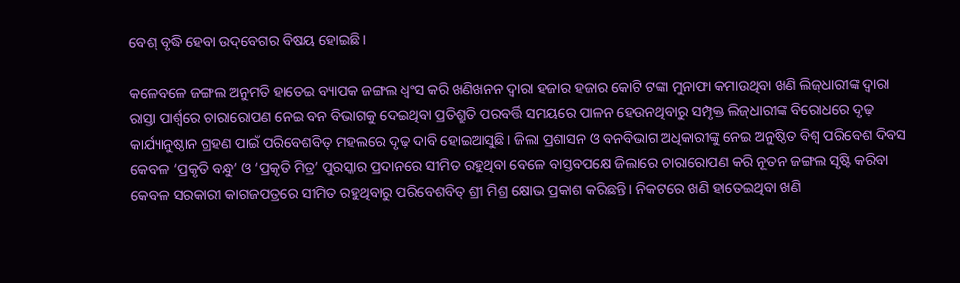ବେଶ୍‌‌ ବୃଦ୍ଧି ହେବା ଉଦ୍‌‌ବେଗର ବିଷୟ ହୋଇଛି।

କଳେବଳେ ଜଙ୍ଗଲ ଅନୁମତି ହାତେଇ ବ୍ୟାପକ ଜଙ୍ଗଲ ଧ୍ୱଂସ କରି ଖଣିଖନନ ଦ୍ୱାରା ହଜାର ହଜାର କୋଟି ଟଙ୍କା ମୁନାଫା କମାଉଥିବା ଖଣି ଲିଜ୍‌‌ଧାରୀଙ୍କ ଦ୍ୱାରା ରାସ୍ତା ପାର୍ଶ୍ବରେ ଚାରାରୋପଣ ନେଇ ବନ ବିଭାଗକୁ ଦେଇଥିବା ପ୍ରତିଶ୍ରୁତି ପରବର୍ତ୍ତି ସମୟରେ ପାଳନ ହେଉନଥିବାରୁ ସମ୍ପୃକ୍ତ ଲିଜ୍‌‌ଧାରୀଙ୍କ ବିରୋଧରେ ଦୃଢ଼ କାର୍ଯ୍ୟାନୁଷ୍ଠାନ ଗ୍ରହଣ ପାଇଁ ପରିବେଶବିତ୍‌‌ ମହଲରେ ଦୃଢ଼ ଦାବି ହୋଇଆସୁଛି। ଜିଲା ପ୍ରଶାସନ ଓ ବନବିଭାଗ ଅଧିକାରୀଙ୍କୁ ନେଇ ଅନୁଷ୍ଠିତ ବିଶ୍ୱ ପରିବେଶ ଦିବସ କେବଳ ‘ପ୍ରକୃତି ବନ୍ଧୁ’ ଓ ‘ପ୍ରକୃତି ମିତ୍ର’ ପୁରସ୍କାର ପ୍ରଦାନରେ ସୀମିତ ରହୁଥିବା ବେଳେ ବାସ୍ତବପକ୍ଷେ ଜିଲାରେ ଚାରାରୋପଣ କରି ନୂତନ ଜଙ୍ଗଲ ସୃଷ୍ଟି କରିବା କେବଳ ସରକାରୀ କାଗଜପତ୍ରରେ ସୀମିତ ରହୁଥିବାରୁ ପରିବେଶବିତ୍‌‌ ଶ୍ରୀ ମିଶ୍ର କ୍ଷୋଭ ପ୍ରକାଶ କରିଛନ୍ତି। ନିକଟରେ ଖଣି ହାତେଇଥିବା ଖଣି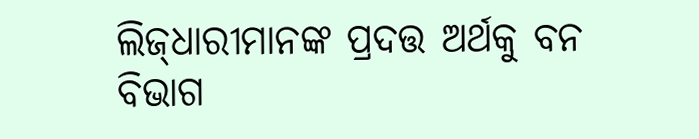ଲିଜ୍‌‌ଧାରୀମାନଙ୍କ ପ୍ରଦତ୍ତ ଅର୍ଥକୁ ବନ ବିଭାଗ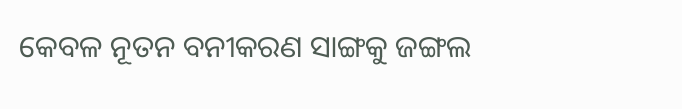କେବଳ ନୂତନ ବନୀକରଣ ସାଙ୍ଗକୁ ଜଙ୍ଗଲ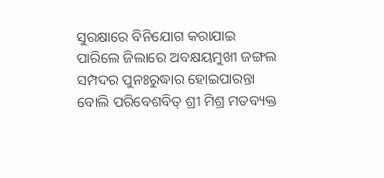ସୁରକ୍ଷାରେ ବିନିଯୋଗ କରାଯାଇ ପାରିଲେ ଜିଲାରେ ଅବକ୍ଷୟମୁଖୀ ଜଙ୍ଗଲ ସମ୍ପଦର ପୁନଃରୁଦ୍ଧାର ହୋଇପାରନ୍ତା ବୋଲି ପରିବେଶବିତ୍‌‌ ଶ୍ରୀ ମିଶ୍ର ମତବ୍ୟକ୍ତ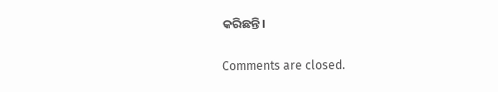କରିଛନ୍ତି।

Comments are closed.